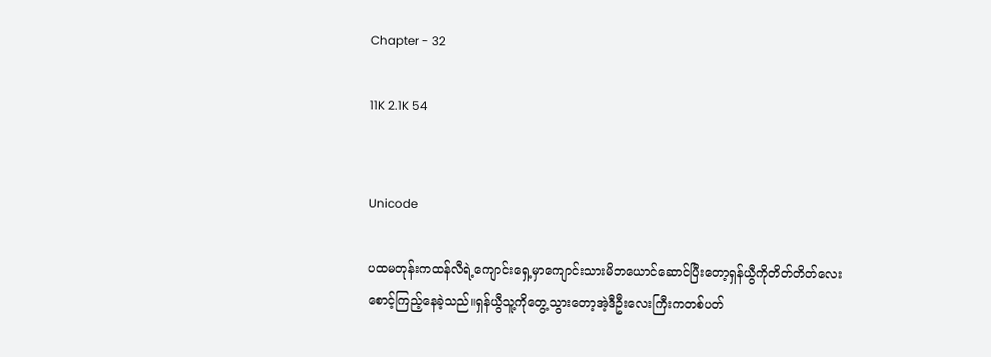Chapter - 32

11K 2.1K 54


Unicode

ပထမတုန်းကထန်လီရဲ့ကျောင်းရှေ့မှာကျောင်းသားမိဘယောင်ဆောင်ပြီးတော့ရှန်ယွီကိုတိတ်တိတ်လေးစောင့်ကြည့်နေခဲ့သည်။ရှန်ယွီသူ့ကိုတွေ့သွားတော့အဲ့ဒီဦးလေးကြီးကတစ်ပတ်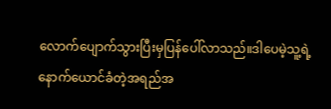လောက်ပျောက်သွားပြီးမှပြန်ပေါ်လာသည်။ဒါပေမဲ့သူ့ရဲ့နောက်ယောင်ခံတဲ့အရည်အ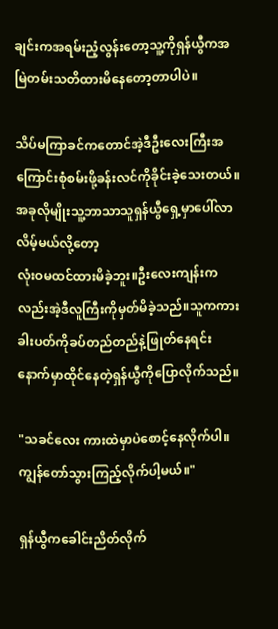ချင်းကအရမ်းညံ့လွန်းတော့သူ့ကိုရှန်ယွီကအမြဲတမ်းသတိထားမိနေတော့တာပါပဲ။

သိပ်မကြာခင်ကတောင်အဲ့ဒီဦးလေးကြီးအကြောင်းစုံစမ်းဖို့ခန်းလင်ကိုခိုင်းခဲ့သေးတယ်။အခုလိုမျိုးသူ့ဘာသာသူရှန်ယွီရှေ့မှာပေါ်လာလိမ့်မယ်လို့တော့
လုံးဝမထင်ထားမိခဲ့ဘူး။ဦးလေးကျန်းကလည်းအဲ့ဒီလူကြီးကိုမှတ်မိခဲ့သည်။သူကကားခါးပတ်ကိုခပ်တည်တည်နဲ့ဖြုတ်နေရင်းနောက်မှာထိုင်နေတဲ့ရှန်ယွီကိုပြောလိုက်သည်။

"သခင်လေး ကားထဲမှာပဲစောင့်နေလိုက်ပါ။ကျွန်တော်သွားကြည့်လိုက်ပါ့မယ်။"

ရှန်ယွီကခေါင်းညိတ်လိုက်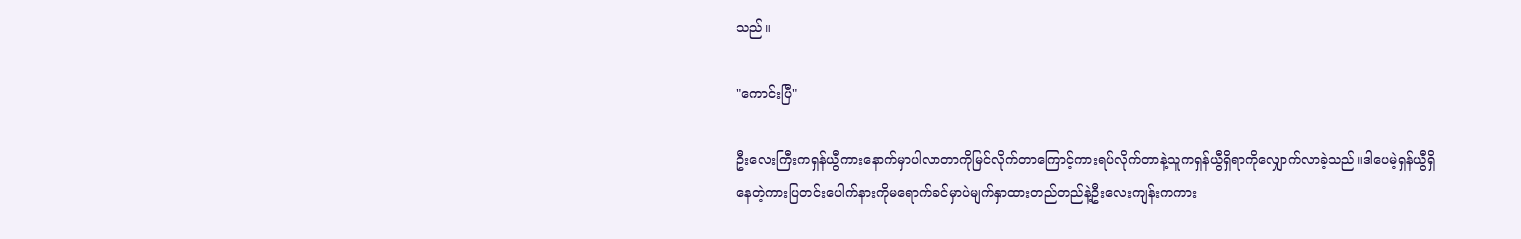သည်။

"ကောင်းပြီ"

ဦးလေးကြီးကရှန်ယွီကားနောက်မှာပါလာတာကိုမြင်လိုက်တာကြောင့်ကားရပ်လိုက်တာနဲ့သူကရှန်ယွီရှိရာကိုလျှောက်လာခဲ့သည်။ဒါပေမဲ့ရှန်ယွီရှိနေတဲ့ကားပြတင်းပေါက်နားကိုမရောက်ခင်မှာပဲမျက်နှာထားတည်တည်နဲ့ဦးလေးကျန်းကကား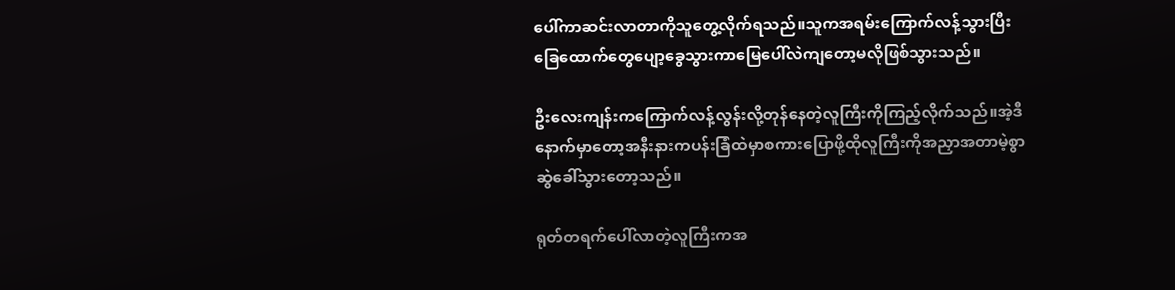ပေါ်ကာဆင်းလာတာကိုသူတွေ့လိုက်ရသည်။သူကအရမ်းကြောက်လန့်သွားပြီးခြေထောက်တွေပျော့ခွေသွားကာမြေပေါ်လဲကျတော့မလိုဖြစ်သွားသည်။

ဦးလေးကျန်းကကြောက်လန့်လွန်းလို့တုန်နေတဲ့လူကြီးကိုကြည့်လိုက်သည်။အဲ့ဒီနောက်မှာတော့အနီးနားကပန်းခြံထဲမှာစကားပြောဖို့ထိုလူကြီးကိုအညှာအတာမဲ့စွာဆွဲခေါ်သွားတော့သည်။

ရုတ်တရက်ပေါ်လာတဲ့လူကြီးကအ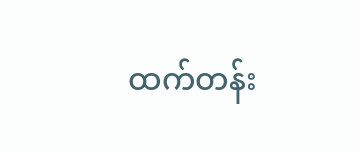ထက်တန်း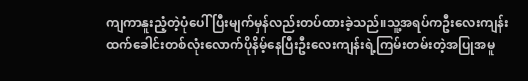ကျကာနူးညံ့တဲ့ပုံပေါ် ပြီးမျက်မှန်လည်းတပ်ထားခဲ့သည်။သူ့အရပ်ကဦးလေးကျန်းထက်ခေါင်းတစ်လုံးလောက်ပိုနိမ့်နေပြီးဦးလေးကျန်းရဲ့ကြမ်းတမ်းတဲ့အပြုအမူ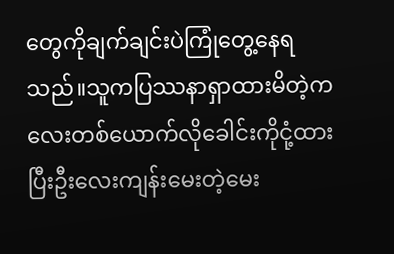တွေကိုချက်ချင်းပဲကြုံတွေ့နေရသည်။သူကပြဿနာရှာထားမိတဲ့ကလေးတစ်ယောက်လိုခေါင်းကိုငုံ့ထားပြီးဦးလေးကျန်းမေးတဲ့မေး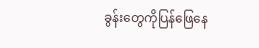ခွန်းတွေကိုပြန်ဖြေနေ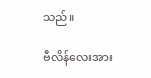သည်။

ဗီလိန်လေးအား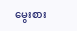မွေးစား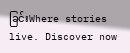ခြင်းWhere stories live. Discover now